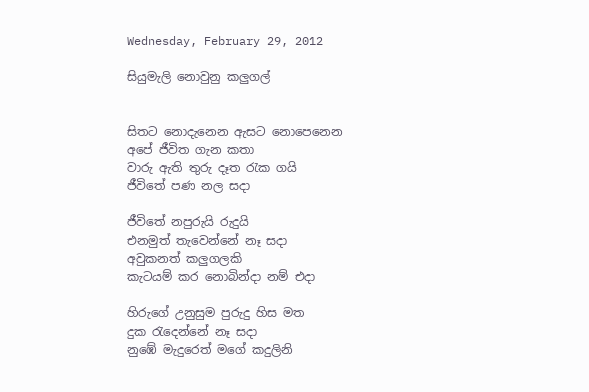Wednesday, February 29, 2012

සියුමැලි නොවුනු කලුගල්


සිතට නොදැනෙන ඇසට නොපෙනෙන
අපේ ජීවිත ගැන කතා
වාරු ඇති තුරු දෑත රැක ගයි
ජීවිතේ පණ නල සදා

ජීවිතේ නපුරුයි රුදුයි
එනමුත් තැවෙන්නේ නෑ සදා
අවුකනත් කලුගලකි
කැටයම් කර නොබින්දා නම් එදා

හිරුගේ උනුසුම පුරුදු හිස මත
දුක රැදෙන්නේ නෑ සදා
නුඹේ මැදුරෙත් මගේ කදුලිනි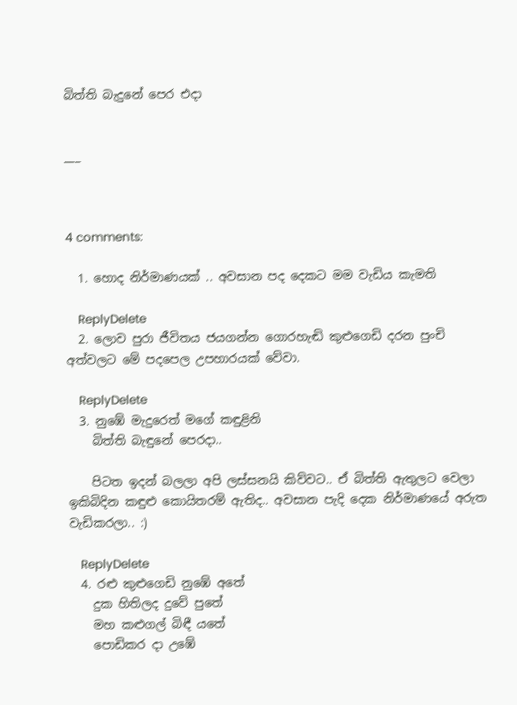බිත්ති බැදුනේ පෙර එදා


___



4 comments:

  1. හොද නිර්මාණයක් .. අවසාන පද දෙකට මම වැඩිය කැමති

    ReplyDelete
  2. ලොව පුරා ජීවිතය ජයගන්න ගොරහැඬි කුළුගෙඩි දරන පුංචි අත්වලට මේ පදපෙල උපහාරයක් වේවා.

    ReplyDelete
  3. නුඹේ මැදුරෙත් මගේ කඳුළිනි
    බිත්ති බැඳුනේ පෙරදා..

    පිටත ඉදන් බලලා අපි ලස්සනයි කිව්වට.. ඒ බිත්ති ඇතුලට වෙලා ඉකිබිදින කඳුළු කොයිතරම් ඇතිද.. අවසාන පැදි දෙක නිර්මාණයේ අරුත වැඩිකරලා.. :)

    ReplyDelete
  4. රළු කුළුගෙඩි නුඹේ අතේ
    දුක හිතිලද දුවේ පුතේ
    මහ කළුගල් බිඳී යතේ
    පොඩිකර දා උඹේ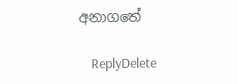අනාගතේ

    ReplyDelete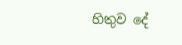හිතුව දේ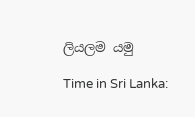ලියලම යමු

Time in Sri Lanka: